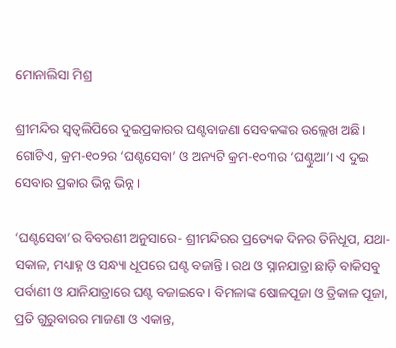ମୋନାଲିସା ମିଶ୍ର

ଶ୍ରୀମନ୍ଦିର ସ୍ୱତ୍ଵଲିପିରେ ଦୁଇପ୍ରକାରର ଘଣ୍ଟବାଜଣା ସେବକଙ୍କର ଉଲ୍ଲେଖ ଅଛି। ଗୋଟିଏ, କ୍ରମ-୧୦୨ର ‘ଘଣ୍ଟସେବା’ ଓ ଅନ୍ୟଟି କ୍ରମ-୧୦୩ର ‘ଘଣ୍ଟୁଆ’। ଏ ଦୁଇ ସେବାର ପ୍ରକାର ଭିନ୍ନ ଭିନ୍ନ।

‘ଘଣ୍ଟସେବା’ର ବିବରଣୀ ଅନୁସାରେ- ଶ୍ରୀମନ୍ଦିରର ପ୍ରତ୍ୟେକ ଦିନର ତିନିଧୂପ, ଯଥା- ସକାଳ, ମଧ୍ୟାହ୍ନ ଓ ସନ୍ଧ୍ୟା ଧୂପରେ ଘଣ୍ଟ ବଜାନ୍ତି। ରଥ ଓ ସ୍ନାନଯାତ୍ରା ଛାଡ଼ି ବାକିସବୁ ପର୍ବାଣୀ ଓ ଯାନିଯାତ୍ରାରେ ଘଣ୍ଟ ବଜାଇବେ। ବିମଳାଙ୍କ ଷୋଳପୂଜା ଓ ତ୍ରିକାଳ ପୂଜା, ପ୍ରତି ଗୁରୁବାରର ମାଜଣା ଓ ଏକାନ୍ତ,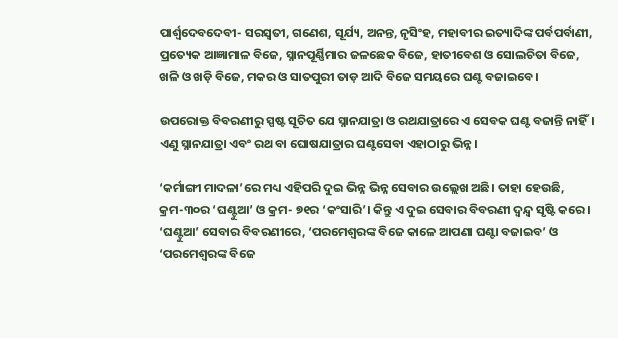ପାର୍ଶ୍ୱଦେବଦେବୀ- ସରସ୍ୱତୀ, ଗଣେଶ, ସୂର୍ଯ୍ୟ, ଅନନ୍ତ, ନୃସିଂହ, ମହାବୀର ଇତ୍ୟାଦିଙ୍କ ପର୍ବପର୍ବାଣୀ, ପ୍ରତ୍ୟେକ ଆଜ୍ଞାମାଳ ବିଜେ, ସ୍ନାନପୂର୍ଣ୍ଣିମାର ଜଳଛେକ ବିଜେ, ହାତୀବେଶ ଓ ସୋଲଚିତା ବିଜେ, ଖଳି ଓ ଖଡ଼ି ବିଜେ, ମକର ଓ ସାତପୁରୀ ତାଡ଼ ଆଦି ବିଜେ ସମୟରେ ଘଣ୍ଟ ବଜାଇବେ।

ଉପରୋକ୍ତ ବିବରଣୀରୁ ସ୍ପଷ୍ଟ ସୂଚିତ ଯେ ସ୍ନାନଯାତ୍ରା ଓ ରଥଯାତ୍ରାରେ ଏ ସେବକ ଘଣ୍ଟ ବଜାନ୍ତି ନାହିଁ। ଏଣୁ ସ୍ନାନଯାତ୍ରା ଏବଂ ରଥ ବା ଘୋଷଯାତ୍ରାର ଘଣ୍ଟସେବା ଏହାଠାରୁ ଭିନ୍ନ।

‘କର୍ମାଙ୍ଗୀ ମାଦଳା’ରେ ମଧ୍ୟ ଏହିପରି ଦୁଇ ଭିନ୍ନ ଭିନ୍ନ ସେବାର ଉଲ୍ଲେଖ ଅଛି। ତାହା ହେଉଛି, କ୍ରମ-୩୦ର ‘ଘଣ୍ଟୁଆ’ ଓ କ୍ରମ- ୭୧ର ‘କଂସାରି’। କିନ୍ତୁ ଏ ଦୁଇ ସେବାର ବିବରଣୀ ଦ୍ଵନ୍ଦ୍ୱ ସୃଷ୍ଟି କରେ। ‘ଘଣ୍ଟୁଆ’ ସେବାର ବିବରଣୀରେ, ‘ପରମେଶ୍ୱରଙ୍କ ବିଜେ କାଳେ ଆପଣା ଘଣ୍ଟା ବଜାଇବ’ ଓ ‘ପରମେଶ୍ୱରଙ୍କ ବିଜେ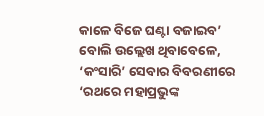କାଳେ ବିଜେ ଘଣ୍ଟା ବଜାଇବ’ ବୋଲି ଉଲ୍ଲେଖ ଥିବାବେଳେ, ‘କଂସାରି’ ସେବାର ବିବରଣୀରେ ‘ରଥରେ ମହାପ୍ରଭୁଙ୍କ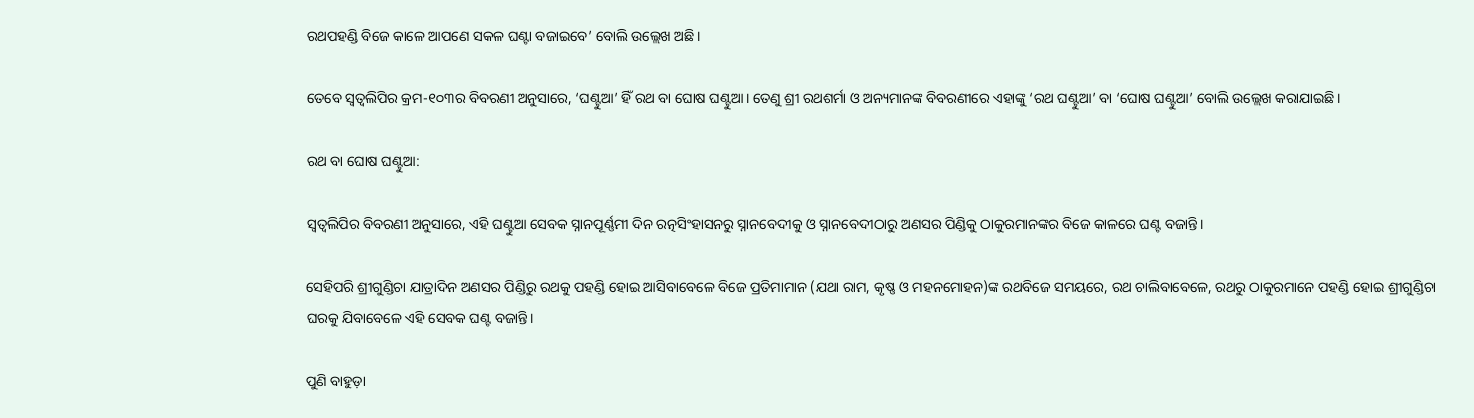ରଥପହଣ୍ଡି ବିଜେ କାଳେ ଆପଣେ ସକଳ ଘଣ୍ଟା ବଜାଇବେ’ ବୋଲି ଉଲ୍ଲେଖ ଅଛି।

ତେବେ ସ୍ୱତ୍ଵଲିପିର କ୍ରମ-୧୦୩ର ବିବରଣୀ ଅନୁସାରେ, ‘ଘଣ୍ଟୁଆ’ ହିଁ ରଥ ବା ଘୋଷ ଘଣ୍ଟୁଆ। ତେଣୁ ଶ୍ରୀ ରଥଶର୍ମା ଓ ଅନ୍ୟମାନଙ୍କ ବିବରଣୀରେ ଏହାଙ୍କୁ ‘ରଥ ଘଣ୍ଟୁଆ’ ବା ‘ଘୋଷ ଘଣ୍ଟୁଆ’ ବୋଲି ଉଲ୍ଲେଖ କରାଯାଇଛି।

ରଥ ବା ଘୋଷ ଘଣ୍ଟୁଆ:

ସ୍ୱତ୍ଵଲିପିର ବିବରଣୀ ଅନୁସାରେ, ଏହି ଘଣ୍ଟୁଆ ସେବକ ସ୍ନାନପୂର୍ଣ୍ଣମୀ ଦିନ ରତ୍ନସିଂହାସନରୁ ସ୍ନାନବେଦୀକୁ ଓ ସ୍ନାନବେଦୀଠାରୁ ଅଣସର ପିଣ୍ଡିକୁ ଠାକୁରମାନଙ୍କର ବିଜେ କାଳରେ ଘଣ୍ଟ ବଜାନ୍ତି।

ସେହିପରି ଶ୍ରୀଗୁଣ୍ଡିଚା ଯାତ୍ରାଦିନ ଅଣସର ପିଣ୍ଡିରୁ ରଥକୁ ପହଣ୍ଡି ହୋଇ ଆସିବାବେଳେ ବିଜେ ପ୍ରତିମାମାନ (ଯଥା ରାମ, କୃଷ୍ଣ ଓ ମହନମୋହନ)ଙ୍କ ରଥବିଜେ ସମୟରେ, ରଥ ଚାଲିବାବେଳେ, ରଥରୁ ଠାକୁରମାନେ ପହଣ୍ଡି ହୋଇ ଶ୍ରୀଗୁଣ୍ଡିଚା ଘରକୁ ଯିବାବେଳେ ଏହି ସେବକ ଘଣ୍ଟ ବଜାନ୍ତି।

ପୁଣି ବାହୁଡ଼ା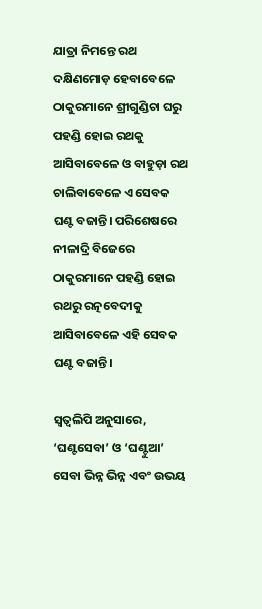ଯାତ୍ରା ନିମନ୍ତେ ରଥ ଦକ୍ଷିଣମୋଡ଼ ହେବାବେଳେ ଠାକୁରମାନେ ଶ୍ରୀଗୁଣ୍ଡିଚା ଘରୁ ପହଣ୍ଡି ହୋଇ ରଥକୁ ଆସିବାବେଳେ ଓ ବାହୁଡ଼ା ରଥ ଚାଲିବାବେଳେ ଏ ସେବକ ଘଣ୍ଟ ବଜାନ୍ତି। ପରିଶେଷରେ ନୀଳାଦ୍ରି ବିଜେରେ ଠାକୁରମାନେ ପହଣ୍ଡି ହୋଇ ରଥରୁ ରତ୍ନବେଦୀକୁ ଆସିବାବେଳେ ଏହି ସେବକ ଘଣ୍ଟ ବଜାନ୍ତି।

ସ୍ୱତ୍ଵଲିପି ଅନୁସାରେ, ‘ଘଣ୍ଟସେବା’ ଓ ‘ଘଣ୍ଟୁଆ’ ସେବା ଭିନ୍ନ ଭିନ୍ନ ଏବଂ ଉଭୟ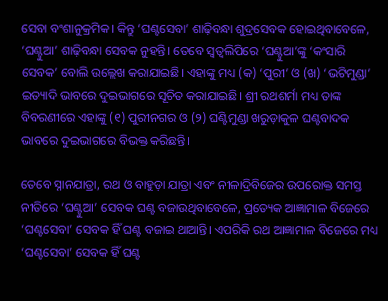ସେବା ବଂଶାନୁକ୍ରମିକ। କିନ୍ତୁ ‘ଘଣ୍ଟସେବା’ ଶାଢ଼ିବନ୍ଧା ଶୁଦ୍ରସେବକ ହୋଇଥିବାବେଳେ, ‘ଘଣ୍ଟୁଆ’ ଶାଢ଼ିବନ୍ଧା ସେବକ ନୁହନ୍ତି। ତେବେ ସ୍ୱତ୍ଵଲିପିରେ ‘ଘଣ୍ଟୁଆ’ଙ୍କୁ ‘କଂସାରି ସେବକ’ ବୋଲି ଉଲ୍ଲେଖ କରାଯାଇଛି। ଏହାଙ୍କୁ ମଧ୍ୟ (କ) ‘ପୁରୀ’ ଓ (ଖ) ‘ଭଟିମୁଣ୍ଡା’ ଇତ୍ୟାଦି ଭାବରେ ଦୁଇଭାଗରେ ସୂଚିତ କରାଯାଇଛି। ଶ୍ରୀ ରଥଶର୍ମା ମଧ୍ୟ ତାଙ୍କ ବିବରଣୀରେ ଏହାଙ୍କୁ (୧) ପୁରୀନଗର ଓ (୨) ଘଣ୍ଟିମୁଣ୍ଡା ଖରୁଡ଼ାକୁଳ ଘଣ୍ଟବାଦକ ଭାବରେ ଦୁଇଭାଗରେ ବିଭକ୍ତ କରିଛନ୍ତି।

ତେବେ ସ୍ନାନଯାତ୍ରା, ରଥ ଓ ବାହୁଡ଼ା ଯାତ୍ରା ଏବଂ ନୀଳାଦ୍ରିବିଜେର ଉପରୋକ୍ତ ସମସ୍ତ ନୀତିରେ ‘ଘଣ୍ଟୁଆ’ ସେବକ ଘଣ୍ଟ ବଜାଉଥିବାବେଳେ, ପ୍ରତ୍ୟେକ ଆଜ୍ଞାମାଳ ବିଜେରେ ‘ଘଣ୍ଟସେବା’ ସେବକ ହିଁ ଘଣ୍ଟ ବଜାଇ ଥାଆନ୍ତି। ଏପରିକି ରଥ ଆଜ୍ଞାମାଳ ବିଜେରେ ମଧ୍ୟ ‘ଘଣ୍ଟସେବା’ ସେବକ ହିଁ ଘଣ୍ଟ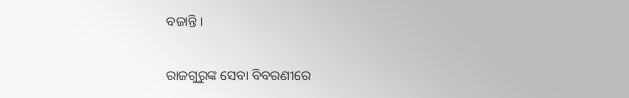ବଜାନ୍ତି।

ରାଜଗୁରୁଙ୍କ ସେବା ବିବରଣୀରେ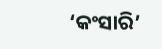‘କଂସାରି’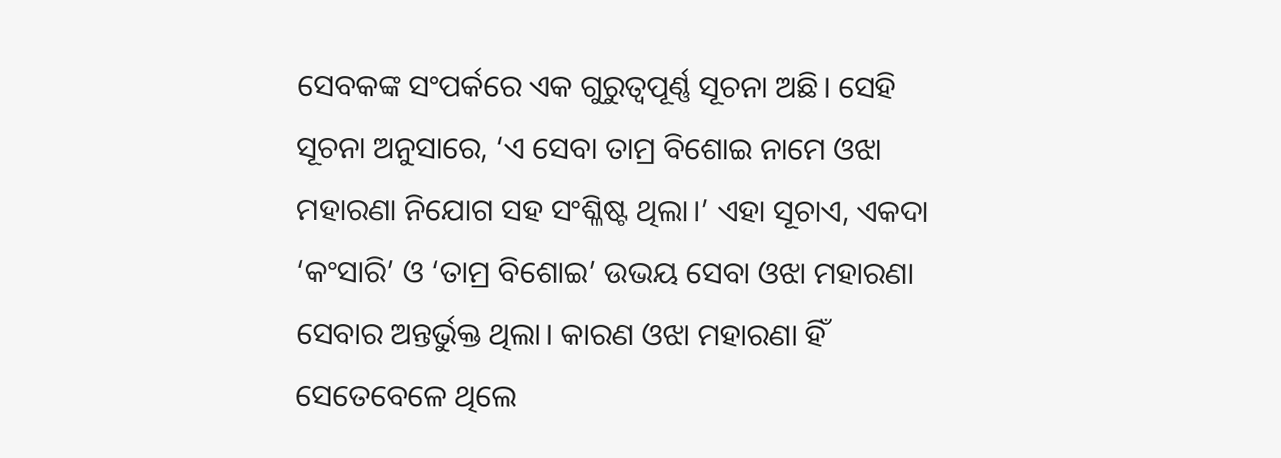ସେବକଙ୍କ ସଂପର୍କରେ ଏକ ଗୁରୁତ୍ଵପୂର୍ଣ୍ଣ ସୂଚନା ଅଛି। ସେହି ସୂଚନା ଅନୁସାରେ, ‘ଏ ସେବା ତାମ୍ର ବିଶୋଇ ନାମେ ଓଝା ମହାରଣା ନିଯୋଗ ସହ ସଂଶ୍ଳିଷ୍ଟ ଥିଲା।’ ଏହା ସୂଚାଏ, ଏକଦା ‘କଂସାରି’ ଓ ‘ତାମ୍ର ବିଶୋଇ’ ଉଭୟ ସେବା ଓଝା ମହାରଣା ସେବାର ଅନ୍ତର୍ଭୁକ୍ତ ଥିଲା। କାରଣ ଓଝା ମହାରଣା ହିଁ ସେତେବେଳେ ଥିଲେ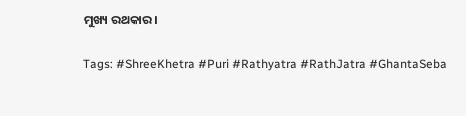ମୁଖ୍ୟ ରଥକାର।

Tags: #ShreeKhetra #Puri #Rathyatra #RathJatra #GhantaSeba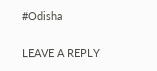#Odisha

LEAVE A REPLY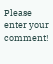Please enter your comment!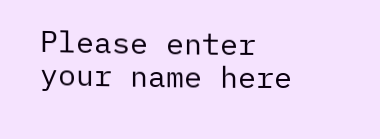Please enter your name here